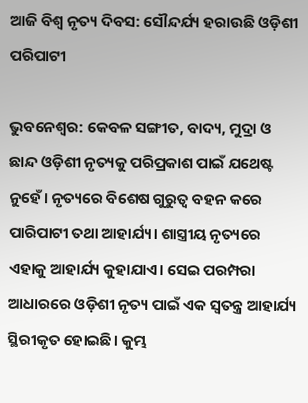ଆଜି ବିଶ୍ବ ନୃତ୍ୟ ଦିବସ: ସୌନ୍ଦର୍ଯ୍ୟ ହରାଉଛି ଓଡ଼ିଶୀ ପରିପାଟୀ

ଭୁବନେଶ୍ବର: କେବଳ ସଙ୍ଗୀତ, ବାଦ୍ୟ, ମୁଦ୍ରା ଓ ଛାନ୍ଦ ଓଡ଼ିଶୀ ନୃତ୍ୟକୁ ପରିପ୍ରକାଶ ପାଇଁ ଯଥେଷ୍ଟ ନୁହେଁ। ନୃତ୍ୟରେ ବିଶେଷ ଗୁରୁତ୍ବ ବହନ କରେ ପାରିପାଟୀ ତଥା ଆହାର୍ଯ୍ୟ। ଶାସ୍ତ୍ରୀୟ ନୃତ୍ୟରେ ଏହାକୁ ଆହାର୍ଯ୍ୟ କୁହାଯାଏ। ସେଇ ପରମ୍ପରା ଆଧାରରେ ଓଡ଼ିଶୀ ନୃତ୍ୟ‌ ପାଇଁ ଏକ ସ୍ବତନ୍ତ୍ର ଆହାର୍ଯ୍ୟ ସ୍ଥିରୀକୃତ ହୋଇଛି। କୁମ୍ଭ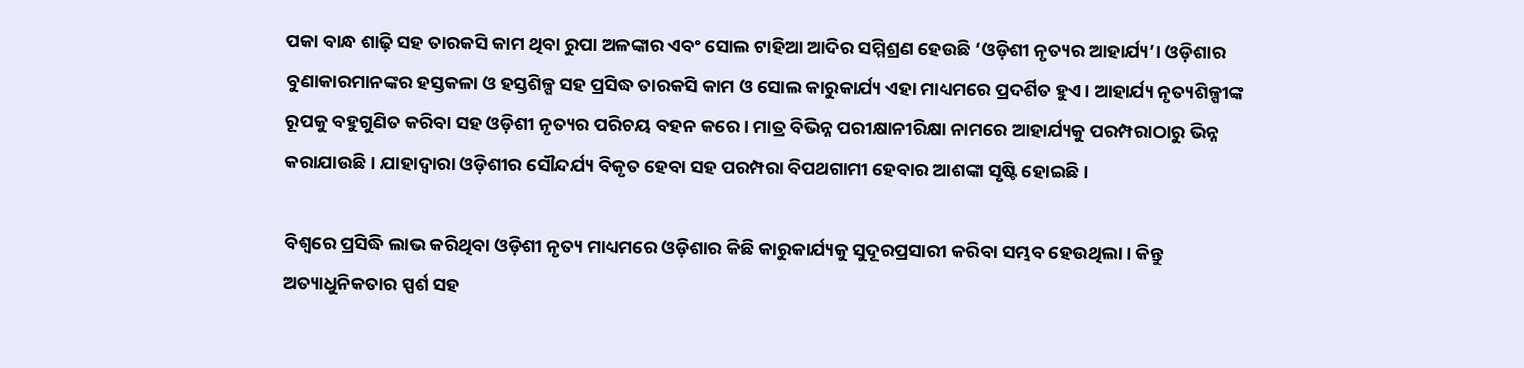ପକା ବାନ୍ଧ ଶାଢ଼ି ସହ ତାରକସି କାମ ଥିବା ରୁପା ଅଳଙ୍କାର ଏବଂ ସୋଲ ଟାହିଆ ଆଦିର ସମ୍ମିଶ୍ରଣ ହେଉଛି ‘ଓଡ଼ିଶୀ ନୃତ୍ୟର ଆହାର୍ଯ୍ୟ’। ଓଡ଼ିଶାର ବୁଣାକାରମାନଙ୍କର ହସ୍ତକଳା ଓ ହସ୍ତଶିଳ୍ପ ସହ ପ୍ରସିଦ୍ଧ ତାରକସି କାମ ଓ ସୋଲ କାରୁକାର୍ଯ୍ୟ ଏହା ମାଧ୍ୟମରେ ପ୍ରଦର୍ଶିତ ହୁଏ। ଆହାର୍ଯ୍ୟ ନୃତ୍ୟଶିଳ୍ପୀଙ୍କ ରୂପକୁ ବହୁଗୁଣିତ କରିବା ସହ ଓଡ଼ିଶୀ ନୃତ୍ୟର ପରିଚୟ ବହନ କରେ। ମାତ୍ର ବିଭିନ୍ନ ପରୀକ୍ଷାନୀରିକ୍ଷା ନାମରେ ଆହାର୍ଯ୍ୟକୁ ପରମ୍ପରାଠାରୁ ଭିନ୍ନ କରାଯାଉଛି। ‌ଯାହାଦ୍ବାରା ଓଡ଼ିଶୀର ସୌନ୍ଦର୍ଯ୍ୟ ବିକୃତ ହେବା ସହ ପରମ୍ପରା ବିପଥଗାମୀ ହେବାର ଆଶଙ୍କା ସୃଷ୍ଟି ହୋଇଛି।

ବିଶ୍ବରେ ପ୍ରସିଦ୍ଧି ଲାଭ କରିଥିବା ଓଡ଼ିଶୀ ନୃତ୍ୟ ମାଧ୍ୟମରେ ଓଡ଼ିଶା‌ର କିଛି କାରୁକାର୍ଯ୍ୟକୁ ସୁଦୂରପ୍ରସାରୀ କରିବା ସମ୍ଭବ ହେଉଥିଲା। କିନ୍ତୁ ଅତ୍ୟାଧୁନିକତାର ସ୍ପର୍ଶ ସହ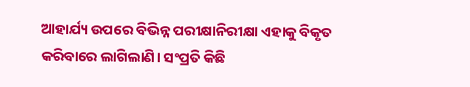ଆହାର୍ଯ୍ୟ ଉପରେ ବିଭିନ୍ନ ପରୀକ୍ଷାନିରୀକ୍ଷା ଏହାକୁ ବିକୃତ କରିବାରେ ଲାଗିଲାଣି। ସଂପ୍ରତି କିଛି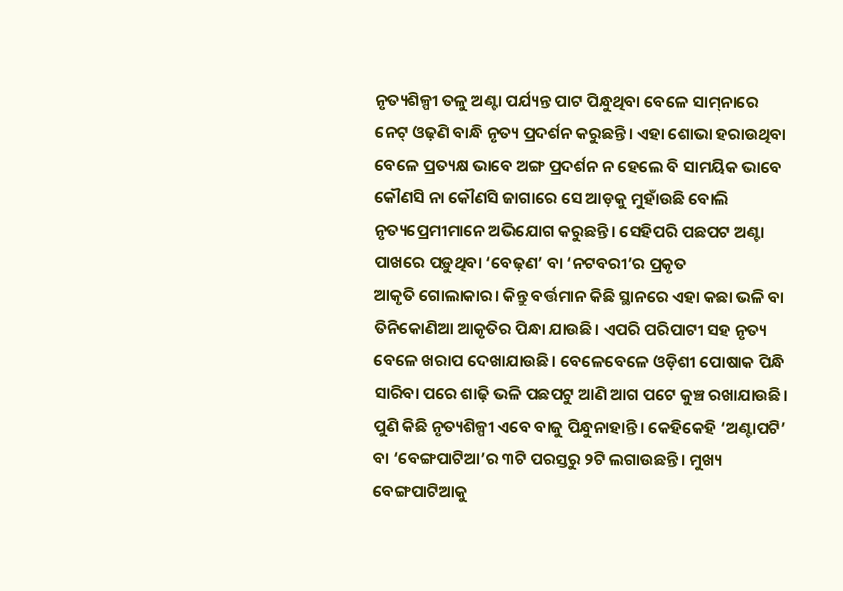ନୃତ୍ୟଶିଳ୍ପୀ ତଳୁ ଅଣ୍ଟା ପର୍ଯ୍ୟନ୍ତ ପାଟ ପିନ୍ଧୁଥିବା ବେଳେ ସାମ୍‌ନାରେ ନେଟ୍‌ ଓଢ଼ଣି ବାନ୍ଧି ନୃତ୍ୟ ପ୍ରଦର୍ଶନ କରୁଛନ୍ତି। ଏହା ଶୋଭା ହରାଉଥିବା ବେଳେ ପ୍ରତ୍ୟକ୍ଷ ଭାବେ ଅଙ୍ଗ ପ୍ରଦର୍ଶନ ନ ହେଲେ ବି ସାମୟିକ ଭାବେ କୌଣସି ନା କୌଣସି ଜାଗାରେ ସେ ଆଡ଼କୁ ମୁହାଁଉଛି ବୋଲି ନୃତ୍ୟପ୍ରେମୀମାନେ ଅଭିଯୋଗ କରୁଛନ୍ତି। ‌ସେହିପରି ପଛପଟ ଅଣ୍ଟା ପାଖରେ ପଡ଼ୁଥିବା ‘ବେଢ଼ଣ’ ବା ‘ନଟବରୀ’ର ପ୍ରକୃତ ଆକୃତି ‌ଗୋଲାକାର। କିନ୍ତୁ ବର୍ତ୍ତମାନ କିଛି ସ୍ଥାନରେ ଏହା କଛା ଭଳି ବା ତିନିକୋଣିଆ ଆକୃତିର ପିନ୍ଧା ଯାଉଛି। ଏପରି ପରିପାଟୀ ସହ ନୃତ୍ୟ ବେଳେ ଖରାପ ଦେଖାଯାଉଛି। ବେଳେବେଳେ ଓଡ଼ିଶୀ ପୋଷାକ ପିନ୍ଧି ସାରିବା ପରେ ଶାଢ଼ି ଭଳି ପଛପଟୁ ଆଣି ଆଗ ପଟେ କୁଞ୍ଚ ରଖାଯାଉଛି। ପୁଣି କିଛି ନୃତ୍ୟଶିଳ୍ପୀ ଏବେ ବାଜୁ ପିନ୍ଧୁନାହାନ୍ତି। କେହିକେହି ‘ଅଣ୍ଟାପଟି’ ବା ‘ବେଙ୍ଗପାଟିଆ’ର ୩ଟି ପରସ୍ତରୁ ୨ଟି ଲଗାଉଛନ୍ତି। ମୁଖ୍ୟ ବେଙ୍ଗପାଟିଆକୁ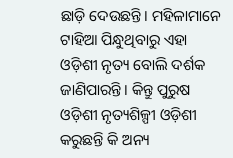ଛାଡ଼ି ଦେଉଛନ୍ତି। ମହିଳାମାନେ ଟାହିଆ ପିନ୍ଧୁଥିବାରୁ ଏହା ଓଡ଼ିଶୀ ନୃତ୍ୟ ବୋଲି ଦର୍ଶକ ଜାଣିପାରନ୍ତି। କିନ୍ତୁ ପୁରୁଷ ଓଡ଼ିଶୀ ନୃତ୍ୟଶିଳ୍ପୀ ଓଡ଼ିଶୀ କରୁଛନ୍ତି କି ଅନ୍ୟ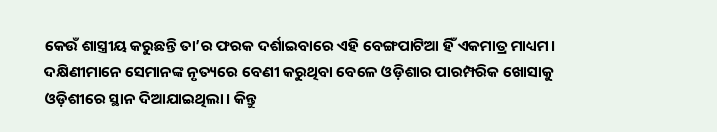କେଉଁ ଶାସ୍ତ୍ରୀୟ କରୁଛନ୍ତି ତା’ର ଫରକ ଦର୍ଶାଇବାରେ ଏହି ‌ବେଙ୍ଗପାଟିଆ ହିଁ ଏକମାତ୍ର ମାଧ୍ୟମ। ଦକ୍ଷିଣୀମାନେ ସେମାନଙ୍କ ନୃତ୍ୟରେ ବେଣୀ କରୁଥିବା ବେଳେ ଓଡ଼ିଶାର ପାରମ୍ପରିକ ଖୋସାକୁ ଓଡ଼ିଶୀରେ ସ୍ଥାନ ଦିଆଯାଇଥିଲା। କିନ୍ତୁ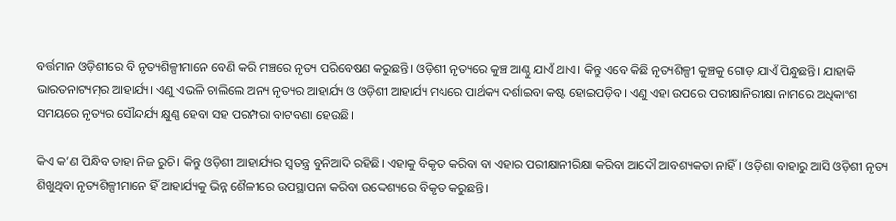ବର୍ତ୍ତମାନ ଓଡ଼ିଶୀରେ ବି ନୃତ୍ୟଶିଳ୍ପୀମାନେ ବେଣି କରି ମଞ୍ଚରେ ନୃତ୍ୟ ପରିବେଷଣ କରୁଛନ୍ତି। ଓଡ଼ିଶୀ ନୃତ୍ୟରେ କୁଞ୍ଚ ଆଣ୍ଠୁ ଯାଏଁ ଥାଏ। କିନ୍ତୁ ଏବେ କିଛି ନୃତ୍ୟଶିଳ୍ପୀ କୁଞ୍ଚକୁ ଗୋଡ଼ ଯାଏଁ ପିନ୍ଧୁଛନ୍ତି। ଯାହାକି ଭାରତନାଟ୍ୟମ୍‌ର ଆ‌ହାର୍ଯ୍ୟ। ଏଣୁ ଏଭଳି ଚାଲିଲେ ଅନ୍ୟ ନୃତ୍ୟର ଆହାର୍ଯ୍ୟ ଓ ଓଡ଼ିଶୀ ଆହାର୍ଯ୍ୟ ମଧ୍ୟରେ ପାର୍ଥକ୍ୟ ଦର୍ଶାଇବା କଷ୍ଟ ହୋଇପଡ଼ିବ। ଏଣୁ ଏହା ଉପରେ ପରୀକ୍ଷାନିରୀକ୍ଷା ନାମରେ ଅଧିକାଂଶ ସମୟରେ ନୃତ୍ୟର ସୌନ୍ଦର୍ଯ୍ୟ କ୍ଷୁଣ୍ଣ ହେବା ସହ ପରମ୍ପରା ବାଟବଣା ହେଉଛି।

କିଏ କ’ଣ ପିନ୍ଧିବ ତାହା ନିଜ ରୁଚି। କିନ୍ତୁ ଓଡ଼ିଶୀ ଆହାର୍ଯ୍ୟର ସ୍ବତନ୍ତ୍ର ବୁନିଆଦି ରହିଛି। ଏହାକୁ ବିକୃତ କରିବା ବା ଏହାର ପରୀକ୍ଷାନୀରିକ୍ଷା କରିବା ଆଦୌ ଆବଶ୍ୟକତା ନାହିଁ। ଓଡ଼ିଶା ବାହାରୁ ଆସି ଓଡ଼ିଶୀ ନୃତ୍ୟ ଶିଖୁଥିବା ନୃତ୍ୟଶିଳ୍ପୀମାନେ ହିଁ ଆହାର୍ଯ୍ୟକୁ ଭିନ୍ନ ଶୈଳୀରେ ଉପସ୍ଥାପନା କରିବା ଉଦ୍ଦେଶ୍ୟରେ ବିକୃତ କରୁଛନ୍ତି।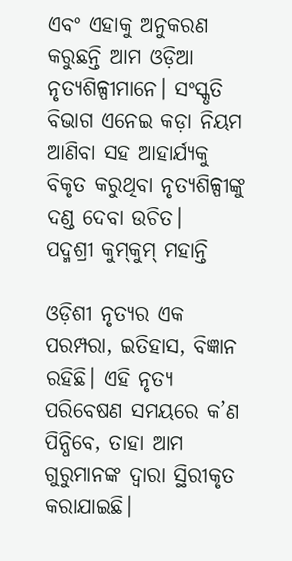ଏବଂ ଏହାକୁ ଅନୁକରଣ କରୁଛନ୍ତି ଆମ ଓଡ଼ିଆ ନୃତ୍ୟଶିଳ୍ପୀମାନେ। ସଂସ୍କୃତି ବିଭାଗ ଏନେଇ କଡ଼ା ନିୟମ ଆଣିବା ସହ ଆହାର୍ଯ୍ୟକୁ ବିକୃତ କରୁଥିବା ନୃତ୍ୟଶିଳ୍ପୀଙ୍କୁ ଦଣ୍ଡ ଦେବା ଉଚିତ।
ପଦ୍ମଶ୍ରୀ କୁମ୍‌କୁମ୍‌ ମହାନ୍ତି

ଓଡ଼ିଶୀ ନୃତ୍ୟର ଏକ ପରମ୍ପରା, ଇତିହାସ, ବିଜ୍ଞାନ ରହିଛି। ଏହି ନୃତ୍ୟ ପରିବେଷଣ ସମୟରେ କ’ଣ ପିନ୍ଧିବେ, ତାହା ଆମ ଗୁରୁମାନଙ୍କ ଦ୍ବାରା ସ୍ଥିରୀକୃତ କରାଯାଇଛି।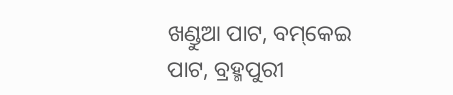ଖଣ୍ଡୁଆ ପାଟ, ବମ୍‌କେଇ ପାଟ, ବ୍ରହ୍ମପୁରୀ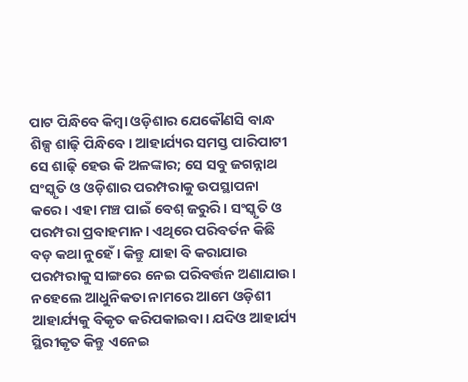ପାଟ ପିନ୍ଧିବେ କିମ୍ବା ଓଡ଼ିଶାର ଯେ‌କୌଣସି ବାନ୍ଧ ଶିଳ୍ପ ଶାଢ଼ି ପିନ୍ଧିବେ। ଆହାର୍ଯ୍ୟର ସମସ୍ତ ପାରିପାଟୀ ସେ ଶାଢ଼ି ହେଉ କି ଅଳଙ୍କାର; ସେ ସବୁ ଜଗନ୍ନାଥ ସଂସ୍କୃତି ଓ ଓଡ଼ିଶାର ପରମ୍ପରାକୁ ଉପସ୍ଥାପନା କରେ। ଏହା ମଞ୍ଚ ପାଇଁ ବେଶ୍ ଜରୁରି। ସଂସ୍କୃତି ଓ ପରମ୍ପରା ପ୍ରବାହମାନ। ଏଥିରେ ପରିବର୍ତନ କିଛି ବଡ଼ କଥା ନୁହେଁ। କିନ୍ତୁ ଯାହା ବି କରାଯାଉ ପରମ୍ପରାକୁ ସାଙ୍ଗରେ ନେଇ ପରିବର୍ତ୍ତନ ଅଣାଯାଉ। ନହେଲେ ଆଧୁନିକତା ନାମରେ ଆମେ ଓଡ଼ିଶୀ ଆହାର୍ଯ୍ୟକୁ ବିକୃତ କରିପକାଇବା। ଯଦିଓ ଆହାର୍ଯ୍ୟ ସ୍ଥିରୀକୃତ କିନ୍ତୁ ଏନେଇ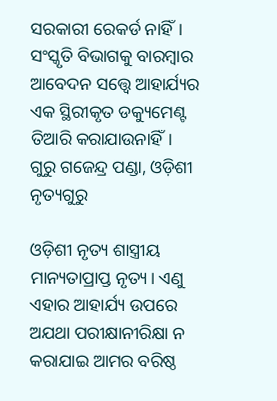ସରକାରୀ ରେକର୍ଡ ନାହିଁ। ସଂସ୍କୃତି ବିଭାଗକୁ ବାରମ୍ବାର ଆବେଦନ ସତ୍ତ୍ବେ ଆହାର୍ଯ୍ୟର ଏକ ସ୍ଥିରୀକୃତ ଡକ୍ୟୁମେଣ୍ଟ ତିଆରି କରାଯାଉନାହିଁ।
ଗୁରୁ ଗ‌ଜେନ୍ଦ୍ର ପଣ୍ଡା, ଓଡ଼ିଶୀ ନୃତ୍ୟଗୁରୁ

ଓଡ଼ିଶୀ ନୃତ୍ୟ ଶାସ୍ତ୍ରୀୟ ମାନ୍ୟତାପ୍ରାପ୍ତ ନୃତ୍ୟ। ଏଣୁ ଏହାର ଆହାର୍ଯ୍ୟ ଉପରେ ଅଯଥା ପରୀକ୍ଷାନୀରିକ୍ଷା ନ କରାଯାଇ ଆମର ବରିଷ୍ଠ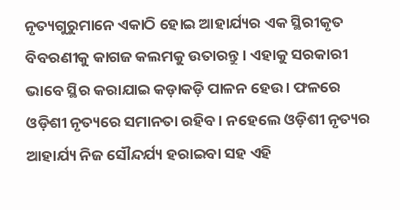ନୃତ୍ୟଗୁରୁମାନେ ଏକାଠି ହୋଇ ଆହାର୍ଯ୍ୟର ଏକ ସ୍ଥିରୀକୃତ ବିବରଣୀକୁ କାଗଜ କଲମକୁ ଉତାରନ୍ତୁ। ଏହାକୁ ସରକାରୀ ଭାବେ ସ୍ଥିର କରାଯାଇ କଡ଼ାକଡ଼ି ପାଳନ ହେଉ। ଫଳରେ ଓଡ଼ିଶୀ ନୃତ୍ୟରେ ସମାନତା ରହିବ। ନହେଲେ ଓଡ଼ିଶୀ ନୃତ୍ୟର ଆହାର୍ଯ୍ୟ ନିଜ ସୌନ୍ଦର୍ଯ୍ୟ ହରାଇବା ସହ ଏହି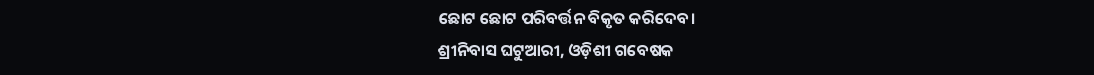ଛୋଟ ଛୋଟ ପରିବର୍ତ୍ତନ ବିକୃତ କରିଦେବ।
ଶ୍ରୀନିବାସ ଘଟୁଆରୀ, ଓଡ଼ିଶୀ ଗବେଷକ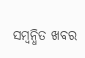ସମ୍ବନ୍ଧିତ ଖବର